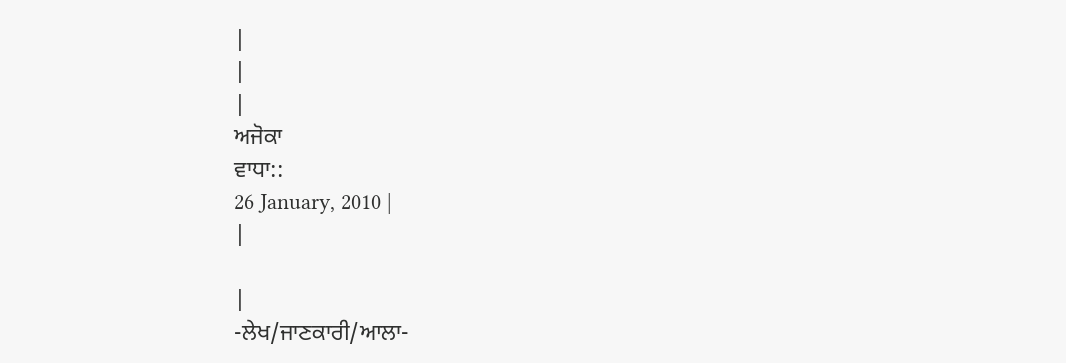|
|
|
ਅਜੋਕਾ
ਵਾਧਾ::
26 January, 2010 |
|

|
-ਲੇਖ/ਜਾਣਕਾਰੀ/ਆਲਾ-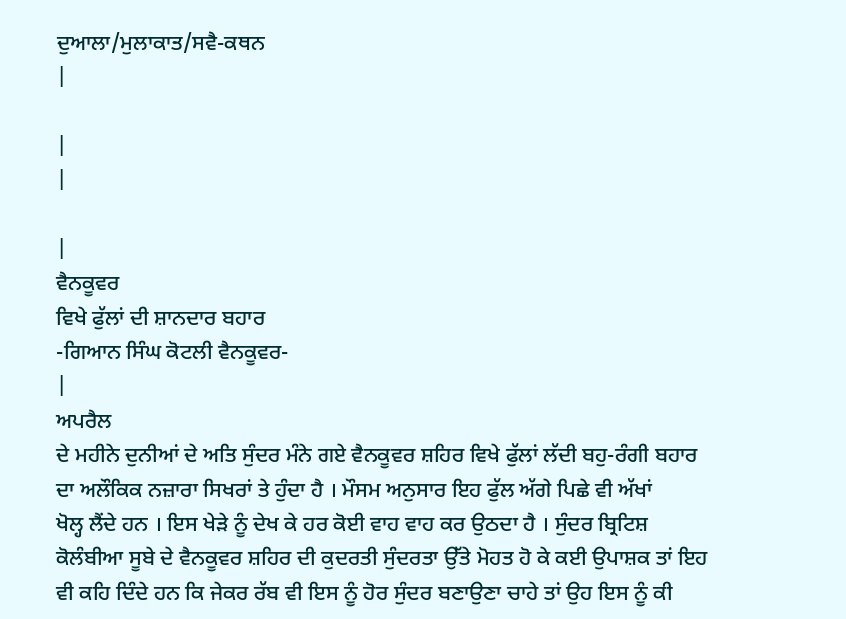ਦੁਆਲਾ/ਮੁਲਾਕਾਤ/ਸਵੈ-ਕਥਨ
|

|
|

|
ਵੈਨਕੂਵਰ
ਵਿਖੇ ਫੁੱਲਾਂ ਦੀ ਸ਼ਾਨਦਾਰ ਬਹਾਰ
-ਗਿਆਨ ਸਿੰਘ ਕੋਟਲੀ ਵੈਨਕੂਵਰ-
|
ਅਪਰੈਲ
ਦੇ ਮਹੀਨੇ ਦੁਨੀਆਂ ਦੇ ਅਤਿ ਸੁੰਦਰ ਮੰਨੇ ਗਏ ਵੈਨਕੂਵਰ ਸ਼ਹਿਰ ਵਿਖੇ ਫੁੱਲਾਂ ਲੱਦੀ ਬਹੁ-ਰੰਗੀ ਬਹਾਰ
ਦਾ ਅਲੌਕਿਕ ਨਜ਼ਾਰਾ ਸਿਖਰਾਂ ਤੇ ਹੁੰਦਾ ਹੈ । ਮੌਸਮ ਅਨੁਸਾਰ ਇਹ ਫੁੱਲ ਅੱਗੇ ਪਿਛੇ ਵੀ ਅੱਖਾਂ
ਖੋਲ੍ਹ ਲੈਂਦੇ ਹਨ । ਇਸ ਖੇੜੇ ਨੂੰ ਦੇਖ ਕੇ ਹਰ ਕੋਈ ਵਾਹ ਵਾਹ ਕਰ ਉਠਦਾ ਹੈ । ਸੁੰਦਰ ਬ੍ਰਿਟਿਸ਼
ਕੋਲੰਬੀਆ ਸੂਬੇ ਦੇ ਵੈਨਕੂਵਰ ਸ਼ਹਿਰ ਦੀ ਕੁਦਰਤੀ ਸੁੰਦਰਤਾ ਉੱਤੇ ਮੋਹਤ ਹੋ ਕੇ ਕਈ ਉਪਾਸ਼ਕ ਤਾਂ ਇਹ
ਵੀ ਕਹਿ ਦਿੰਦੇ ਹਨ ਕਿ ਜੇਕਰ ਰੱਬ ਵੀ ਇਸ ਨੂੰ ਹੋਰ ਸੁੰਦਰ ਬਣਾਉਣਾ ਚਾਹੇ ਤਾਂ ਉਹ ਇਸ ਨੂੰ ਕੀ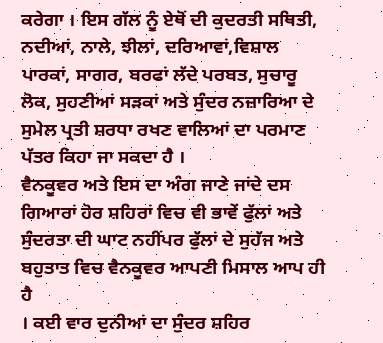ਕਰੇਗਾ । ਇਸ ਗੱਲ ਨੂੰ ਏਥੋਂ ਦੀ ਕੁਦਰਤੀ ਸਥਿਤੀ, ਨਦੀਆਂ, ਨਾਲੇ, ਝੀਲਾਂ, ਦਰਿਆਵਾਂ,ਵਿਸ਼ਾਲ
ਪਾਰਕਾਂ, ਸਾਗਰ, ਬਰਫਾਂ ਲੱਦੇ ਪਰਬਤ, ਸੁਚਾਰੂ ਲੋਕ, ਸੁਹਣੀਆਂ ਸੜਕਾਂ ਅਤੇ ਸੁੰਦਰ ਨਜ਼ਾਰਿਆ ਦੇ
ਸੁਮੇਲ ਪ੍ਰਤੀ ਸ਼ਰਧਾ ਰਖਣ ਵਾਲਿਆਂ ਦਾ ਪਰਮਾਣ ਪੱਤਰ ਕਿਹਾ ਜਾ ਸਕਦਾ ਹੈ ।
ਵੈਨਕੂਵਰ ਅਤੇ ਇਸ ਦਾ ਅੰਗ ਜਾਣੇ ਜਾਂਦੇ ਦਸ ਗਿਆਰਾਂ ਹੋਰ ਸ਼ਹਿਰਾਂ ਵਿਚ ਵੀ ਭਾਵੇਂ ਫੁੱਲਾਂ ਅਤੇ
ਸੁੰਦਰਤਾ ਦੀ ਘਾਟ ਨਹੀਂਪਰ ਫੁੱਲਾਂ ਦੇ ਸੁਹੱਜ ਅਤੇ ਬਹੁਤਾਤ ਵਿਚ ਵੈਨਕੂਵਰ ਆਪਣੀ ਮਿਸਾਲ ਆਪ ਹੀ ਹੈ
। ਕਈ ਵਾਰ ਦੁਨੀਆਂ ਦਾ ਸੁੰਦਰ ਸ਼ਹਿਰ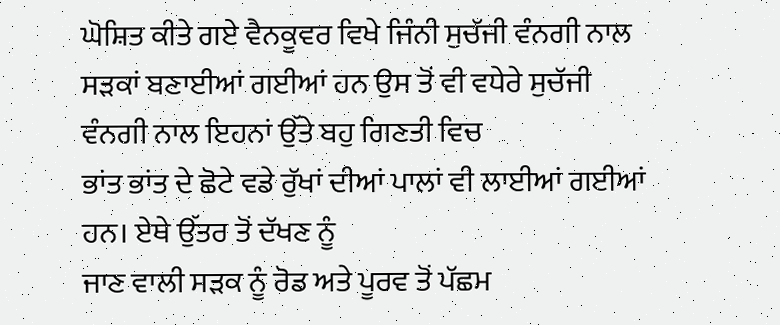ਘੋਸ਼ਿਤ ਕੀਤੇ ਗਏ ਵੈਨਕੂਵਰ ਵਿਖੇ ਜਿੰਨੀ ਸੁਚੱਜੀ ਵੰਨਗੀ ਨਾਲ
ਸੜਕਾਂ ਬਣਾਈਆਂ ਗਈਆਂ ਹਨ ਉਸ ਤੋਂ ਵੀ ਵਧੇਰੇ ਸੁਚੱਜੀ ਵੰਨਗੀ ਨਾਲ ਇਹਨਾਂ ਉੱਤੇ ਬਹੁ ਗਿਣਤੀ ਵਿਚ
ਭਾਂਤ ਭਾਂਤ ਦੇ ਛੋਟੇ ਵਡੇ ਰੁੱਖਾਂ ਦੀਆਂ ਪਾਲਾਂ ਵੀ ਲਾਈਆਂ ਗਈਆਂ ਹਨ। ਏਥੇ ਉੱਤਰ ਤੋਂ ਦੱਖਣ ਨੂੰ
ਜਾਣ ਵਾਲੀ ਸੜਕ ਨੂੰ ਰੋਡ ਅਤੇ ਪੂਰਵ ਤੋਂ ਪੱਛਮ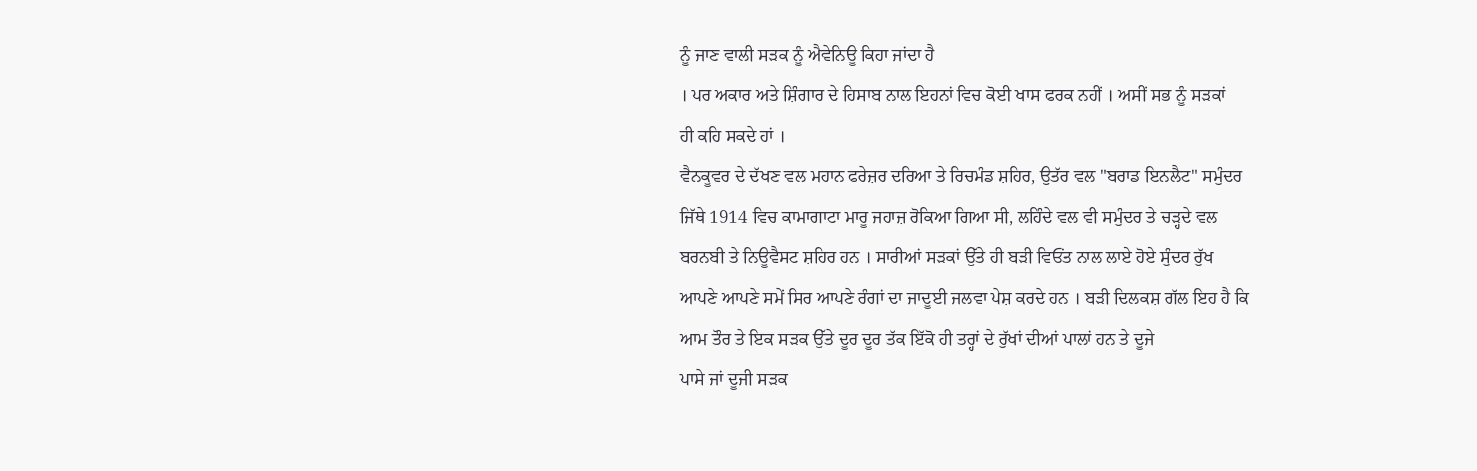ਨੂੰ ਜਾਣ ਵਾਲੀ ਸੜਕ ਨੂੰ ਐਵੇਨਿਊ ਕਿਹਾ ਜਾਂਦਾ ਹੈ
। ਪਰ ਅਕਾਰ ਅਤੇ ਸ਼ਿੰਗਾਰ ਦੇ ਹਿਸਾਬ ਨਾਲ ਇਹਨਾਂ ਵਿਚ ਕੋਈ ਖਾਸ ਫਰਕ ਨਹੀਂ । ਅਸੀਂ ਸਭ ਨੂੰ ਸੜਕਾਂ
ਹੀ ਕਹਿ ਸਕਦੇ ਹਾਂ ।
ਵੈਨਕੂਵਰ ਦੇ ਦੱਖਣ ਵਲ ਮਹਾਨ ਫਰੇਜ਼ਰ ਦਰਿਆ ਤੇ ਰਿਚਮੰਡ ਸ਼ਹਿਰ, ਉਤੱਰ ਵਲ "ਬਰਾਡ ਇਨਲੈਟ" ਸਮੁੰਦਰ
ਜਿੱਥੇ 1914 ਵਿਚ ਕਾਮਾਗਾਟਾ ਮਾਰੂ ਜਹਾਜ਼ ਰੋਕਿਆ ਗਿਆ ਸੀ, ਲਹਿੰਦੇ ਵਲ ਵੀ ਸਮੁੰਦਰ ਤੇ ਚੜ੍ਹਦੇ ਵਲ
ਬਰਨਬੀ ਤੇ ਨਿਊਵੈਸਟ ਸ਼ਹਿਰ ਹਨ । ਸਾਰੀਆਂ ਸੜਕਾਂ ਉੱਤੇ ਹੀ ਬੜੀ ਵਿਓਂਤ ਨਾਲ ਲਾਏ ਹੋਏ ਸੁੰਦਰ ਰੁੱਖ
ਆਪਣੇ ਆਪਣੇ ਸਮੇਂ ਸਿਰ ਆਪਣੇ ਰੰਗਾਂ ਦਾ ਜਾਦੂਈ ਜਲਵਾ ਪੇਸ਼ ਕਰਦੇ ਹਨ । ਬੜੀ ਦਿਲਕਸ਼ ਗੱਲ ਇਹ ਹੈ ਕਿ
ਆਮ ਤੌਰ ਤੇ ਇਕ ਸੜਕ ਉੱਤੇ ਦੂਰ ਦੂਰ ਤੱਕ ਇੱਕੋ ਹੀ ਤਰ੍ਹਾਂ ਦੇ ਰੁੱਖਾਂ ਦੀਆਂ ਪਾਲਾਂ ਹਨ ਤੇ ਦੂਜੇ
ਪਾਸੇ ਜਾਂ ਦੂਜੀ ਸੜਕ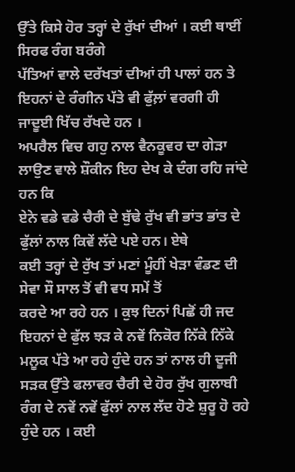ਉੱਤੇ ਕਿਸੇ ਹੋਰ ਤਰ੍ਹਾਂ ਦੇ ਰੁੱਖਾਂ ਦੀਆਂ । ਕਈ ਥਾਈਂ ਸਿਰਫ ਰੰਗ ਬਰੰਗੇ
ਪੱਤਿਆਂ ਵਾਲੇ ਦਰੱਖਤਾਂ ਦੀਆਂ ਹੀ ਪਾਲਾਂ ਹਨ ਤੇ ਇਹਨਾਂ ਦੇ ਰੰਗੀਨ ਪੱਤੇ ਵੀ ਫੁੱਲ਼ਾਂ ਵਰਗੀ ਹੀ
ਜਾਦੂਈ ਖਿੱਚ ਰੱਖਦੇ ਹਨ ।
ਅਪਰੈਲ ਵਿਚ ਗਹੁ ਨਾਲ ਵੈਨਕੂਵਰ ਦਾ ਗੇੜਾ ਲਾਉਣ ਵਾਲੇ ਸ਼ੌਕੀਨ ਇਹ ਦੇਖ ਕੇ ਦੰਗ ਰਹਿ ਜਾਂਦੇ ਹਨ ਕਿ
ਏਨੇ ਵਡੇ ਵਡੇ ਚੈਰੀ ਦੇ ਬੁੱਢੇ ਰੁੱਖ ਵੀ ਭਾਂਤ ਭਾਂਤ ਦੇ ਫੁੱਲਾਂ ਨਾਲ ਕਿਵੇਂ ਲੱਦੇ ਪਏ ਹਨ। ਏਥੇ
ਕਈ ਤਰ੍ਹਾਂ ਦੇ ਰੁੱਖ ਤਾਂ ਮਣਾਂ ਮੂੰਹੀਂ ਖੇੜਾ ਵੰਡਣ ਦੀ ਸੇਵਾ ਸੌ ਸਾਲ ਤੋਂ ਵੀ ਵਧ ਸਮੇਂ ਤੋਂ
ਕਰਦੇ ਆ ਰਹੇ ਹਨ । ਕੁਝ ਦਿਨਾਂ ਪਿਛੋਂ ਹੀ ਜਦ ਇਹਨਾਂ ਦੇ ਫੁੱਲ ਝੜ ਕੇ ਨਵੇਂ ਨਿਕੋਰ ਨਿੱਕੇ ਨਿੱਕੇ
ਮਲੂਕ ਪੱਤੇ ਆ ਰਹੇ ਹੁੰਦੇ ਹਨ ਤਾਂ ਨਾਲ ਹੀ ਦੂਜੀ ਸੜਕ ਉੱਤੇ ਫਲਾਵਰ ਚੈਰੀ ਦੇ ਹੋਰ ਰੁੱਖ ਗੁਲਾਬੀ
ਰੰਗ ਦੇ ਨਵੇਂ ਨਵੇਂ ਫੁੱਲਾਂ ਨਾਲ ਲੱਦ ਹੋਣੇ ਸ਼ੁਰੂ ਹੋ ਰਹੇ ਹੁੰਦੇ ਹਨ । ਕਈ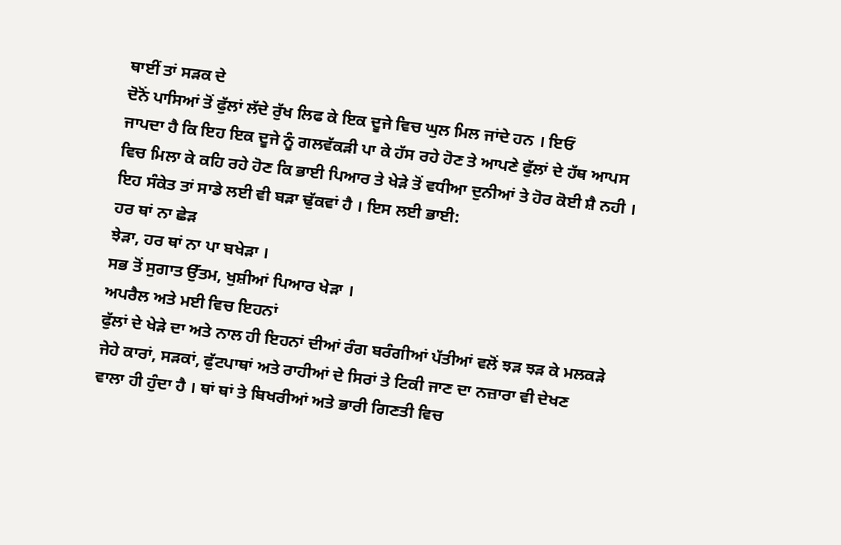ਥਾਈਂ ਤਾਂ ਸੜਕ ਦੇ
ਦੋਨੋਂ ਪਾਸਿਆਂ ਤੋਂ ਫੁੱਲਾਂ ਲੱਦੇ ਰੁੱਖ ਲਿਫ ਕੇ ਇਕ ਦੂਜੇ ਵਿਚ ਘੁਲ ਮਿਲ ਜਾਂਦੇ ਹਨ । ਇਓਂ
ਜਾਪਦਾ ਹੈ ਕਿ ਇਹ ਇਕ ਦੂਜੇ ਨੂੰ ਗਲਵੱਕੜੀ ਪਾ ਕੇ ਹੱਸ ਰਹੇ ਹੋਣ ਤੇ ਆਪਣੇ ਫੁੱਲਾਂ ਦੇ ਹੱਥ ਆਪਸ
ਵਿਚ ਮਿਲਾ ਕੇ ਕਹਿ ਰਹੇ ਹੋਣ ਕਿ ਭਾਈ ਪਿਆਰ ਤੇ ਖੇੜੇ ਤੋਂ ਵਧੀਆ ਦੁਨੀਆਂ ਤੇ ਹੋਰ ਕੋਈ ਸ਼ੈ ਨਹੀ ।
ਇਹ ਸੰਕੇਤ ਤਾਂ ਸਾਡੇ ਲਈ ਵੀ ਬੜਾ ਢੁੱਕਵਾਂ ਹੈ । ਇਸ ਲਈ ਭਾਈ:
ਹਰ ਥਾਂ ਨਾ ਛੇੜ
ਝੇੜਾ, ਹਰ ਥਾਂ ਨਾ ਪਾ ਬਖੇੜਾ ।
ਸਭ ਤੋਂ ਸੁਗਾਤ ਉੱਤਮ, ਖੁਸ਼ੀਆਂ ਪਿਆਰ ਖੇੜਾ ।
ਅਪਰੈਲ ਅਤੇ ਮਈ ਵਿਚ ਇਹਨਾਂ
ਫੁੱਲਾਂ ਦੇ ਖੇੜੇ ਦਾ ਅਤੇ ਨਾਲ ਹੀ ਇਹਨਾਂ ਦੀਆਂ ਰੰਗ ਬਰੰਗੀਆਂ ਪੱਤੀਆਂ ਵਲੋਂ ਝੜ ਝੜ ਕੇ ਮਲਕੜੇ
ਜੇਹੇ ਕਾਰਾਂ, ਸੜਕਾਂ, ਫੁੱਟਪਾਥਾਂ ਅਤੇ ਰਾਹੀਆਂ ਦੇ ਸਿਰਾਂ ਤੇ ਟਿਕੀ ਜਾਣ ਦਾ ਨਜ਼ਾਰਾ ਵੀ ਦੇਖਣ
ਵਾਲਾ ਹੀ ਹੁੰਦਾ ਹੈ । ਥਾਂ ਥਾਂ ਤੇ ਬਿਖਰੀਆਂ ਅਤੇ ਭਾਰੀ ਗਿਣਤੀ ਵਿਚ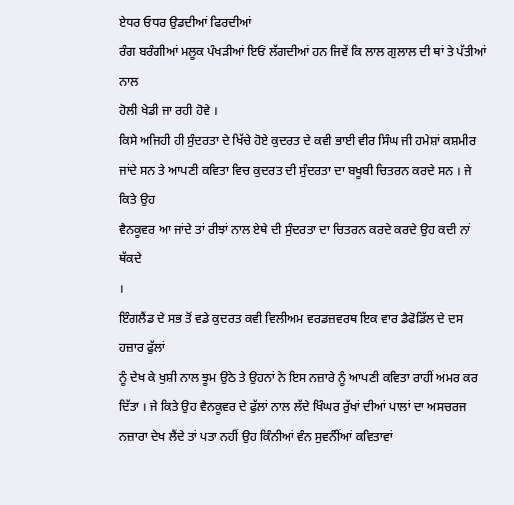ਏਧਰ ਓਧਰ ਉਡਦੀਆਂ ਫਿਰਦੀਆਂ
ਰੰਗ ਬਰੰਗੀਆਂ ਮਲੂਕ ਪੰਖੜੀਆਂ ਇਓਂ ਲੱਗਦੀਆਂ ਹਨ ਜਿਵੇਂ ਕਿ ਲਾਲ ਗੁਲਾਲ ਦੀ ਥਾਂ ਤੇ ਪੱਤੀਆਂ ਨਾਲ
ਹੋਲੀ ਖੇਡੀ ਜਾ ਰਹੀ ਹੋਵੇ ।
ਕਿਸੇ ਅਜਿਹੀ ਹੀ ਸੁੰਦਰਤਾ ਦੇ ਖਿੱਚੇ ਹੋਏ ਕੁਦਰਤ ਦੇ ਕਵੀ ਭਾਈ ਵੀਰ ਸਿੰਘ ਜੀ ਹਮੇਸ਼ਾਂ ਕਸ਼ਮੀਰ
ਜਾਂਦੇ ਸਨ ਤੇ ਆਪਣੀ ਕਵਿਤਾ ਵਿਚ ਕੁਦਰਤ ਦੀ ਸੁੰਦਰਤਾ ਦਾ ਬਖੂਬੀ ਚਿਤਰਨ ਕਰਦੇ ਸਨ । ਜੇ ਕਿਤੇ ਉਹ
ਵੈਨਕੂਵਰ ਆ ਜਾਂਦੇ ਤਾਂ ਰੀਝਾਂ ਨਾਲ ਏਥੇ ਦੀ ਸੁੰਦਰਤਾ ਦਾ ਚਿਤਰਨ ਕਰਦੇ ਕਰਦੇ ਉਹ ਕਦੀ ਨਾਂ ਥੱਕਦੇ
।
ਇੰਗਲੈਂਡ ਦੇ ਸਭ ਤੋਂ ਵਡੇ ਕੁਦਰਤ ਕਵੀ ਵਿਲੀਅਮ ਵਰਡਜ਼ਵਰਥ ਇਕ ਵਾਰ ਡੈਫੋਡਿੱਲ ਦੇ ਦਸ ਹਜ਼ਾਰ ਫੁੱਲਾਂ
ਨੂੰ ਦੇਖ ਕੇ ਖੁਸ਼ੀ ਨਾਲ ਝੂਮ ਉਠੇ ਤੇ ਉਹਨਾਂ ਨੇ ਇਸ ਨਜ਼ਾਰੇ ਨੂੰ ਆਪਣੀ ਕਵਿਤਾ ਰਾਹੀਂ ਅਮਰ ਕਰ
ਦਿੱਤਾ । ਜੇ ਕਿਤੇ ਉਹ ਵੈਨਕੂਵਰ ਦੇ ਫੁੱਲਾਂ ਨਾਲ ਲੱਦੇ ਖਿੰਘਰ ਰੁੱਖਾਂ ਦੀਆਂ ਪਾਲਾਂ ਦਾ ਅਸਚਰਜ
ਨਜ਼ਾਰਾ ਦੇਖ ਲੈਂਦੇ ਤਾਂ ਪਤਾ ਨਹੀਂ ਉਹ ਕਿੰਨੀਆਂ ਵੰਨ ਸੁਵਨੰੀਂਆਂ ਕਵਿਤਾਵਾਂ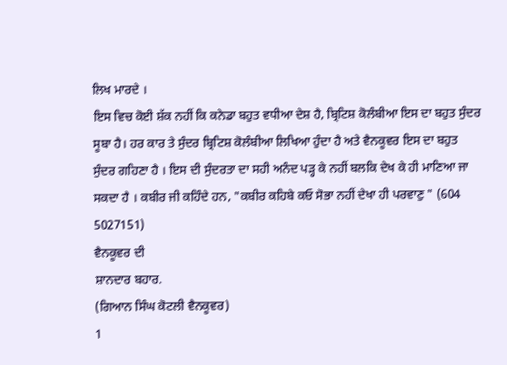ਲਿਖ ਮਾਰਦੇ ।
ਇਸ ਵਿਚ ਕੋਈ ਸ਼ੱਕ ਨਹੀਂ ਕਿ ਕਨੇਡਾ ਬਹੁਤ ਵਧੀਆ ਦੇਸ਼ ਹੈ, ਬ੍ਰਿਟਿਸ਼ ਕੋਲੰਬੀਆ ਇਸ ਦਾ ਬਹੁਤ ਸੁੰਦਰ
ਸੂਬਾ ਹੈ। ਹਰ ਕਾਰ ਤੇ ਸੁੰਦਰ ਬ੍ਰਿਟਿਸ਼ ਕੋਲੰਬੀਆ ਲਿਖਿਆ ਹੁੰਦਾ ਹੈ ਅਤੇ ਵੈਨਕੂਵਰ ਇਸ ਦਾ ਬਹੁਤ
ਸੁੰਦਰ ਗਹਿਣਾ ਹੈ । ਇਸ ਦੀ ਸੁੰਦਰਤਾ ਦਾ ਸਹੀ ਅਨੰਦ ਪੜ੍ਹ ਕੇ ਨਹੀਂ ਬਲਕਿ ਦੇਖ ਕੇ ਹੀ ਮਾਣਿਆ ਜਾ
ਸਕਦਾ ਹੈ । ਕਬੀਰ ਜੀ ਕਹਿੰਦੇ ਹਨ, "ਕਬੀਰ ਕਹਿਬੇ ਕਓ ਸੋਭਾ ਨਹੀਂ ਦੇਖਾ ਹੀ ਪਰਵਾਣੁ " (604
5027151)
ਵੈਨਕੂਵਰ ਦੀ
ਸ਼ਾਨਦਾਰ ਬਹਾਰ.
(ਗਿਆਨ ਸਿੰਘ ਕੋਟਲੀ ਵੈਨਕੂਵਰ)
1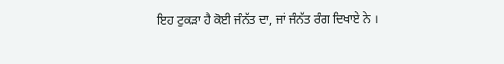ਇਹ ਟੁਕੜਾ ਹੈ ਕੋਈ ਜੰਨੱਤ ਦਾ, ਜਾਂ ਜੰਨੱਤ ਰੰਗ ਦਿਖਾਏ ਨੇ ।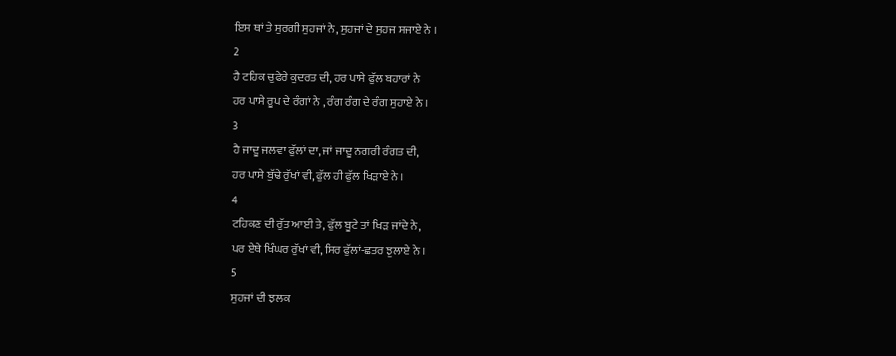ਇਸ ਥਾਂ ਤੇ ਸੁਰਗੀ ਸੁਹਜਾਂ ਨੇ, ਸੁਹਜਾਂ ਦੇ ਸੁਹਜ ਸਜਾਏ ਨੇ ।
2
ਹੈ ਟਹਿਕ ਚੁਫੇਰੇ ਕੁਦਰਤ ਦੀ, ਹਰ ਪਾਸੇ ਫੁੱਲ ਬਹਾਰਾਂ ਨੇ
ਹਰ ਪਾਸੇ ਰੂਪ ਦੇ ਰੰਗਾਂ ਨੇ , ਰੰਗ ਰੰਗ ਦੇ ਰੰਗ ਸੁਹਾਏ ਨੇ ।
3
ਹੈ ਜਾਦੂ ਜਲਵਾ ਫੁੱਲਾਂ ਦਾ, ਜਾਂ ਜਾਦੂ ਨਗਰੀ ਰੰਗਤ ਦੀ,
ਹਰ ਪਾਸੇ ਬੁੱਢੇ ਰੁੱਖਾਂ ਵੀ, ਫੁੱਲ ਹੀ ਫੁੱਲ ਖਿੜਾਏ ਨੇ ।
4
ਟਹਿਕਣ ਦੀ ਰੁੱਤ ਆਈ ਤੇ, ਫੁੱਲ ਬੂਟੇ ਤਾਂ ਖਿੜ ਜਾਂਦੇ ਨੇ,
ਪਰ ਏਥੇ ਖਿੰਘਰ ਰੁੱਖਾਂ ਵੀ, ਸਿਰ ਫੁੱਲਾਂ-ਛਤਰ ਝੁਲਾਏ ਨੇ ।
5
ਸੁਹਜਾਂ ਦੀ ਝਲਕ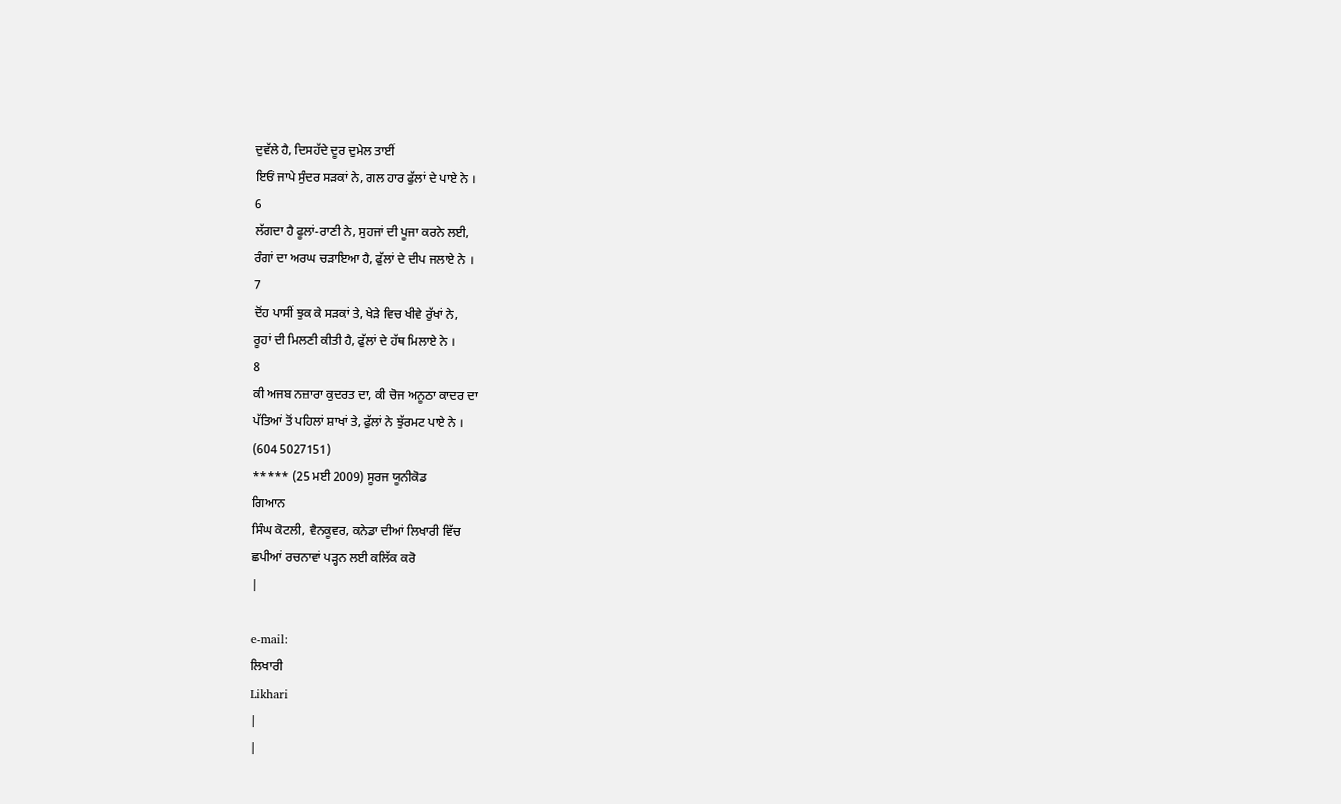ਦੁਵੱਲੇ ਹੈ, ਦਿਸਹੱਦੇ ਦੂਰ ਦੁਮੇਲ ਤਾਈਂ
ਇਓਂ ਜਾਪੇ ਸੁੰਦਰ ਸੜਕਾਂ ਨੇ, ਗਲ ਹਾਰ ਫੁੱਲਾਂ ਦੇ ਪਾਏ ਨੇ ।
6
ਲੱਗਦਾ ਹੈ ਫੂਲਾਂ-ਰਾਣੀ ਨੇ, ਸੁਹਜਾਂ ਦੀ ਪੂਜਾ ਕਰਨੇ ਲਈ,
ਰੰਗਾਂ ਦਾ ਅਰਘ ਚੜਾਇਆ ਹੈ, ਫੁੱਲਾਂ ਦੇ ਦੀਪ ਜਲਾਏ ਨੇ ।
7
ਦੋਂਹ ਪਾਸੀਂ ਝੁਕ ਕੇ ਸੜਕਾਂ ਤੇ, ਖੇੜੇ ਵਿਚ ਖੀਵੇ ਰੁੱਖਾਂ ਨੇ,
ਰੂਹਾਂ ਦੀ ਮਿਲਣੀ ਕੀਤੀ ਹੈ, ਫੁੱਲਾਂ ਦੇ ਹੱਥ ਮਿਲਾਏ ਨੇ ।
8
ਕੀ ਅਜਬ ਨਜ਼ਾਰਾ ਕੁਦਰਤ ਦਾ, ਕੀ ਚੋਜ ਅਨੂਠਾ ਕਾਦਰ ਦਾ
ਪੱਤਿਆਂ ਤੋਂ ਪਹਿਲਾਂ ਸ਼ਾਖਾਂ ਤੇ, ਫੁੱਲਾਂ ਨੇ ਝੁੱਰਮਟ ਪਾਏ ਨੇ ।
(604 5027151)
***** (25 ਮਈ 2009) ਸੂਰਜ ਯੂਨੀਕੋਡ
ਗਿਆਨ
ਸਿੰਘ ਕੋਟਲੀ, ਵੈਨਕੂਵਰ, ਕਨੇਡਾ ਦੀਆਂ ਲਿਖਾਰੀ ਵਿੱਚ
ਛਪੀਆਂ ਰਚਨਾਵਾਂ ਪੜ੍ਹਨ ਲਈ ਕਲਿੱਕ ਕਰੋ
|

e-mail:
ਲਿਖਾਰੀ
Likhari
|
|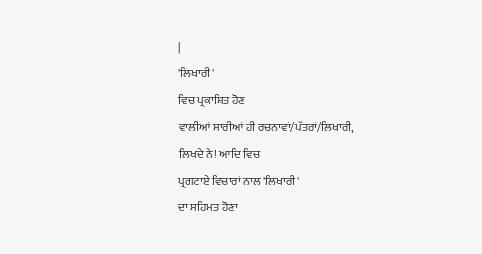|
'ਲਿਖਾਰੀ'
ਵਿਚ ਪ੍ਰਕਾਸ਼ਿਤ ਹੋਣ
ਵਾਲੀਆਂ ਸਾਰੀਆਂ ਹੀ ਰਚਨਾਵਾਂ/ਪੱਤਰਾਂ/ਲਿਖਾਰੀ, ਲਿਖਦੇ ਨੇ! ਆਦਿ ਵਿਚ
ਪ੍ਰਗਟਾਏ ਵਿਚਾਰਾਂ ਨਾਲ 'ਲਿਖਾਰੀ'
ਦਾ ਸਹਿਮਤ ਹੋਣਾ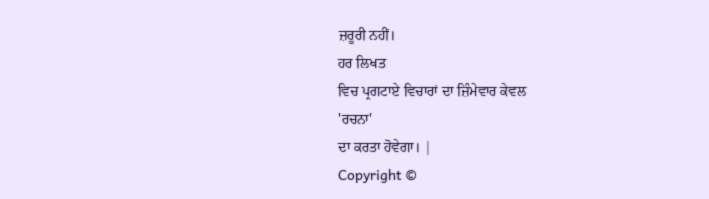ਜ਼ਰੂਰੀ ਨਹੀਂ।
ਹਰ ਲਿਖਤ
ਵਿਚ ਪ੍ਰਗਟਾਏ ਵਿਚਾਰਾਂ ਦਾ ਜ਼ਿੰਮੇਵਾਰ ਕੇਵਲ
'ਰਚਨਾ'
ਦਾ ਕਰਤਾ ਹੋਵੇਗਾ। |
Copyright ©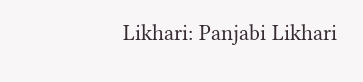Likhari: Panjabi Likhari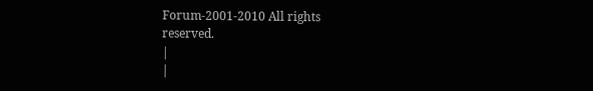Forum-2001-2010 All rights
reserved.
|
|